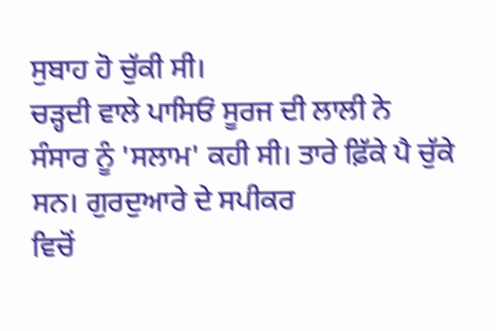ਸੁਬਾਹ ਹੋ ਚੁੱਕੀ ਸੀ।
ਚੜ੍ਹਦੀ ਵਾਲੇ ਪਾਸਿਓਂ ਸੂਰਜ ਦੀ ਲਾਲੀ ਨੇ
ਸੰਸਾਰ ਨੂੰ 'ਸਲਾਮ' ਕਹੀ ਸੀ। ਤਾਰੇ ਫ਼ਿੱਕੇ ਪੈ ਚੁੱਕੇ ਸਨ। ਗੁਰਦੁਆਰੇ ਦੇ ਸਪੀਕਰ
ਵਿਚੋਂ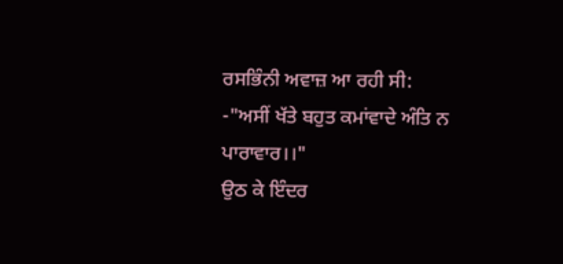ਰਸਭਿੰਨੀ ਅਵਾਜ਼ ਆ ਰਹੀ ਸੀ:
-"ਅਸੀਂ ਖੱਤੇ ਬਹੁਤ ਕਮਾਂਵਾਦੇ ਅੰਤਿ ਨ
ਪਾਰਾਵਾਰ।।"
ਉਠ ਕੇ ਇੰਦਰ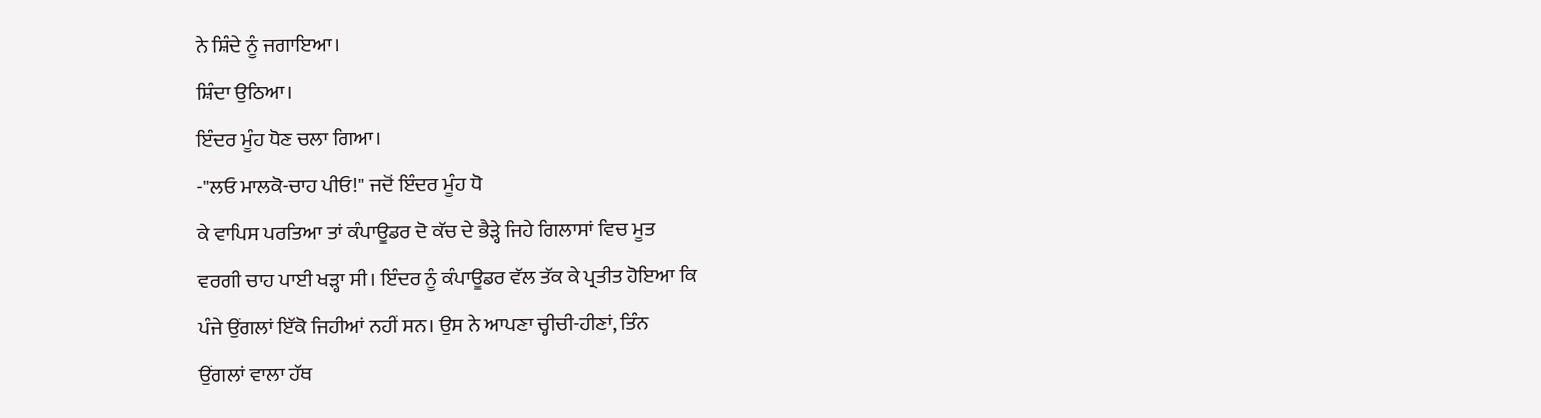ਨੇ ਸ਼ਿੰਦੇ ਨੂੰ ਜਗਾਇਆ।
ਸ਼ਿੰਦਾ ਉਠਿਆ।
ਇੰਦਰ ਮੂੰਹ ਧੋਣ ਚਲਾ ਗਿਆ।
-"ਲਓ ਮਾਲਕੋ-ਚਾਹ ਪੀਓ!" ਜਦੋਂ ਇੰਦਰ ਮੂੰਹ ਧੋ
ਕੇ ਵਾਪਿਸ ਪਰਤਿਆ ਤਾਂ ਕੰਪਾਊਡਰ ਦੋ ਕੱਚ ਦੇ ਭੈੜ੍ਹੇ ਜਿਹੇ ਗਿਲਾਸਾਂ ਵਿਚ ਮੂਤ
ਵਰਗੀ ਚਾਹ ਪਾਈ ਖੜ੍ਹਾ ਸੀ। ਇੰਦਰ ਨੂੰ ਕੰਪਾਊਡਰ ਵੱਲ ਤੱਕ ਕੇ ਪ੍ਰਤੀਤ ਹੋਇਆ ਕਿ
ਪੰਜੇ ਉਂਗਲਾਂ ਇੱਕੋ ਜਿਹੀਆਂ ਨਹੀਂ ਸਨ। ਉਸ ਨੇ ਆਪਣਾ ਚ੍ਹੀਚੀ-ਹੀਣਾਂ, ਤਿੰਨ
ਉਂਗਲਾਂ ਵਾਲਾ ਹੱਥ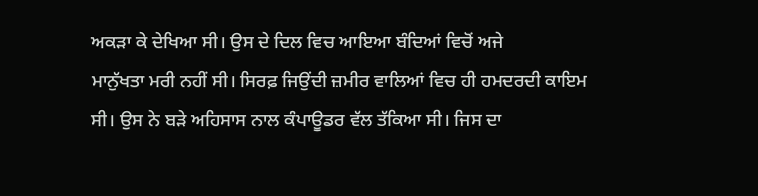ਅਕੜਾ ਕੇ ਦੇਖਿਆ ਸੀ। ਉਸ ਦੇ ਦਿਲ ਵਿਚ ਆਇਆ ਬੰਦਿਆਂ ਵਿਚੋਂ ਅਜੇ
ਮਾਨੁੱਖਤਾ ਮਰੀ ਨਹੀਂ ਸੀ। ਸਿਰਫ਼ ਜਿਉਂਦੀ ਜ਼ਮੀਰ ਵਾਲਿਆਂ ਵਿਚ ਹੀ ਹਮਦਰਦੀ ਕਾਇਮ
ਸੀ। ਉਸ ਨੇ ਬੜੇ ਅਹਿਸਾਸ ਨਾਲ ਕੰਪਾਊਡਰ ਵੱਲ ਤੱਕਿਆ ਸੀ। ਜਿਸ ਦਾ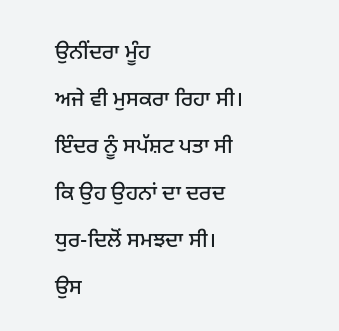ਉਨੀਂਦਰਾ ਮੂੰਹ
ਅਜੇ ਵੀ ਮੁਸਕਰਾ ਰਿਹਾ ਸੀ। ਇੰਦਰ ਨੂੰ ਸਪੱਸ਼ਟ ਪਤਾ ਸੀ ਕਿ ਉਹ ਉਹਨਾਂ ਦਾ ਦਰਦ
ਧੁਰ-ਦਿਲੋਂ ਸਮਝਦਾ ਸੀ।
ਉਸ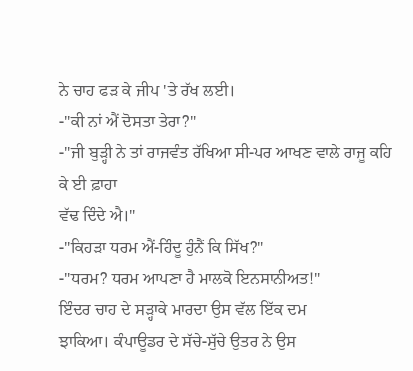ਨੇ ਚਾਹ ਫੜ ਕੇ ਜੀਪ 'ਤੇ ਰੱਖ ਲਈ।
-"ਕੀ ਨਾਂ ਐਂ ਦੋਸਤਾ ਤੇਰਾ?"
-"ਜੀ ਬੁੜ੍ਹੀ ਨੇ ਤਾਂ ਰਾਜਵੰਤ ਰੱਖਿਆ ਸੀ-ਪਰ ਆਖਣ ਵਾਲੇ ਰਾਜੂ ਕਹਿ ਕੇ ਈ ਫ਼ਾਹਾ
ਵੱਢ ਦਿੰਦੇ ਐ।"
-"ਕਿਹੜਾ ਧਰਮ ਐਂ-ਹਿੰਦੂ ਹੁੰਨੈਂ ਕਿ ਸਿੱਖ?"
-"ਧਰਮ? ਧਰਮ ਆਪਣਾ ਹੈ ਮਾਲਕੋ ਇਨਸਾਨੀਅਤ!"
ਇੰਦਰ ਚਾਹ ਦੇ ਸੜ੍ਹਾਕੇ ਮਾਰਦਾ ਉਸ ਵੱਲ ਇੱਕ ਦਮ
ਝਾਕਿਆ। ਕੰਪਾਊਡਰ ਦੇ ਸੱਚੇ-ਸੁੱਚੇ ਉਤਰ ਨੇ ਉਸ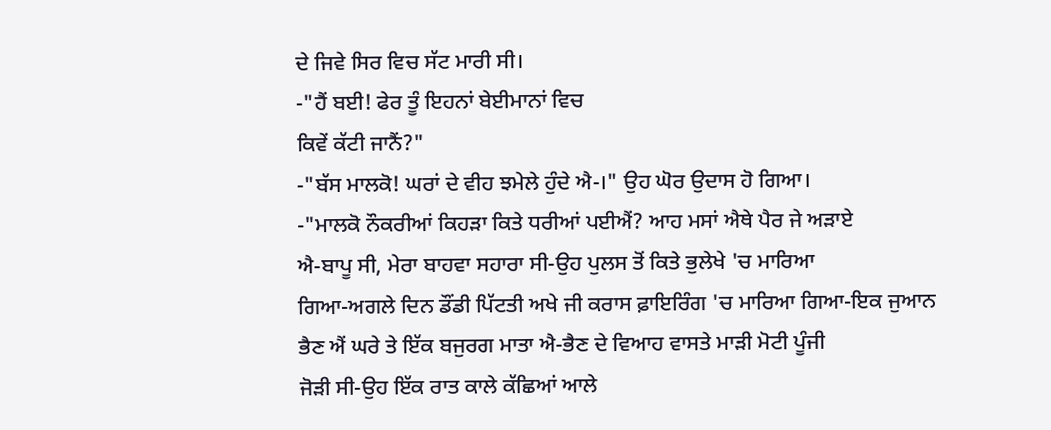ਦੇ ਜਿਵੇ ਸਿਰ ਵਿਚ ਸੱਟ ਮਾਰੀ ਸੀ।
-"ਹੈਂ ਬਈ! ਫੇਰ ਤੂੰ ਇਹਨਾਂ ਬੇਈਮਾਨਾਂ ਵਿਚ
ਕਿਵੇਂ ਕੱਟੀ ਜਾਨੈਂ?"
-"ਬੱਸ ਮਾਲਕੋ! ਘਰਾਂ ਦੇ ਵੀਹ ਝਮੇਲੇ ਹੁੰਦੇ ਐ-।" ਉਹ ਘੋਰ ਉਦਾਸ ਹੋ ਗਿਆ।
-"ਮਾਲਕੋ ਨੌਕਰੀਆਂ ਕਿਹੜਾ ਕਿਤੇ ਧਰੀਆਂ ਪਈਐਂ? ਆਹ ਮਸਾਂ ਐਥੇ ਪੈਰ ਜੇ ਅੜਾਏ
ਐ-ਬਾਪੂ ਸੀ, ਮੇਰਾ ਬਾਹਵਾ ਸਹਾਰਾ ਸੀ-ਉਹ ਪੁਲਸ ਤੋਂ ਕਿਤੇ ਭੁਲੇਖੇ 'ਚ ਮਾਰਿਆ
ਗਿਆ-ਅਗਲੇ ਦਿਨ ਡੌਂਡੀ ਪਿੱਟਤੀ ਅਖੇ ਜੀ ਕਰਾਸ ਫ਼ਾਇਰਿੰਗ 'ਚ ਮਾਰਿਆ ਗਿਆ-ਇਕ ਜੁਆਨ
ਭੈਣ ਐਂ ਘਰੇ ਤੇ ਇੱਕ ਬਜੁਰਗ ਮਾਤਾ ਐ-ਭੈਣ ਦੇ ਵਿਆਹ ਵਾਸਤੇ ਮਾੜੀ ਮੋਟੀ ਪੂੰਜੀ
ਜੋੜੀ ਸੀ-ਉਹ ਇੱਕ ਰਾਤ ਕਾਲੇ ਕੱਛਿਆਂ ਆਲੇ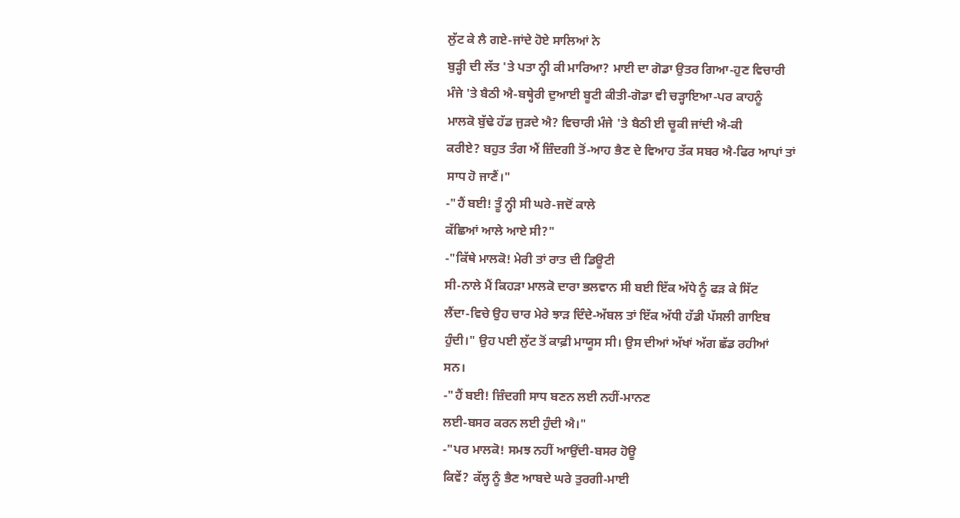ਲੁੱਟ ਕੇ ਲੈ ਗਏ-ਜਾਂਦੇ ਹੋਏ ਸਾਲਿਆਂ ਨੇ
ਬੁੜ੍ਹੀ ਦੀ ਲੱਤ 'ਤੇ ਪਤਾ ਨ੍ਹੀ ਕੀ ਮਾਰਿਆ? ਮਾਈ ਦਾ ਗੋਡਾ ਉਤਰ ਗਿਆ-ਹੁਣ ਵਿਚਾਰੀ
ਮੰਜੇ 'ਤੇ ਬੈਠੀ ਐ-ਬਥ੍ਹੇਰੀ ਦੁਆਈ ਬੂਟੀ ਕੀਤੀ-ਗੋਡਾ ਵੀ ਚੜ੍ਹਾਇਆ-ਪਰ ਕਾਹਨੂੰ
ਮਾਲਕੋ ਬੁੱਢੇ ਹੱਡ ਜੁੜਦੇ ਐ? ਵਿਚਾਰੀ ਮੰਜੇ 'ਤੇ ਬੈਠੀ ਈ ਚੂਕੀ ਜਾਂਦੀ ਐ-ਕੀ
ਕਰੀਏ? ਬਹੁਤ ਤੰਗ ਐਂ ਜ਼ਿੰਦਗੀ ਤੋਂ-ਆਹ ਭੈਣ ਦੇ ਵਿਆਹ ਤੱਕ ਸਬਰ ਐ-ਫਿਰ ਆਪਾਂ ਤਾਂ
ਸਾਧ ਹੋ ਜਾਣੈਂ।"
-"ਹੈਂ ਬਈ! ਤੂੰ ਨ੍ਹੀ ਸੀ ਘਰੇ-ਜਦੋਂ ਕਾਲੇ
ਕੱਛਿਆਂ ਆਲੇ ਆਏ ਸੀ?"
-"ਕਿੱਥੇ ਮਾਲਕੋ! ਮੇਰੀ ਤਾਂ ਰਾਤ ਦੀ ਡਿਊਟੀ
ਸੀ-ਨਾਲੇ ਮੈਂ ਕਿਹੜਾ ਮਾਲਕੋ ਦਾਰਾ ਭਲਵਾਨ ਸੀ ਬਈ ਇੱਕ ਅੱਧੇ ਨੂੰ ਫੜ ਕੇ ਸਿੱਟ
ਲੈਂਦਾ-ਵਿਚੇ ਉਹ ਚਾਰ ਮੇਰੇ ਝਾੜ ਦਿੰਦੇ-ਅੱਬਲ ਤਾਂ ਇੱਕ ਅੱਧੀ ਹੱਡੀ ਪੱਸਲੀ ਗਾਇਬ
ਹੁੰਦੀ।" ਉਹ ਪਈ ਲੁੱਟ ਤੋਂ ਕਾਫ਼ੀ ਮਾਯੂਸ ਸੀ। ਉਸ ਦੀਆਂ ਅੱਖਾਂ ਅੱਗ ਛੱਡ ਰਹੀਆਂ
ਸਨ।
-"ਹੈਂ ਬਈ! ਜ਼ਿੰਦਗੀ ਸਾਧ ਬਣਨ ਲਈ ਨਹੀਂ-ਮਾਨਣ
ਲਈ-ਬਸਰ ਕਰਨ ਲਈ ਹੁੰਦੀ ਐ।"
-"ਪਰ ਮਾਲਕੋ! ਸਮਝ ਨਹੀਂ ਆਉਂਦੀ-ਬਸਰ ਹੋਊ
ਕਿਵੇਂ? ਕੱਲ੍ਹ ਨੂੰ ਭੈਣ ਆਬਦੇ ਘਰੇ ਤੁਰਗੀ-ਮਾਈ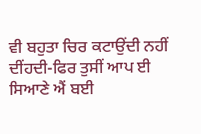ਵੀ ਬਹੁਤਾ ਚਿਰ ਕਟਾਉਂਦੀ ਨਹੀਂ
ਦੀਂਹਦੀ-ਫਿਰ ਤੁਸੀਂ ਆਪ ਈ ਸਿਆਣੇ ਐਂ ਬਈ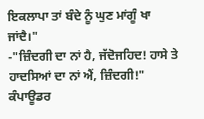ਇਕਲਾਪਾ ਤਾਂ ਬੰਦੇ ਨੂੰ ਘੁਣ ਮਾਂਗੂੰ ਖਾ
ਜਾਂਦੈ।"
-"ਜ਼ਿੰਦਗੀ ਦਾ ਨਾਂ ਹੈ, ਜੱਦੋਜਹਿਦ! ਹਾਸੇ ਤੇ
ਹਾਦਸਿਆਂ ਦਾ ਨਾਂ ਐਂ, ਜ਼ਿੰਦਗੀ!"
ਕੰਪਾਊਡਰ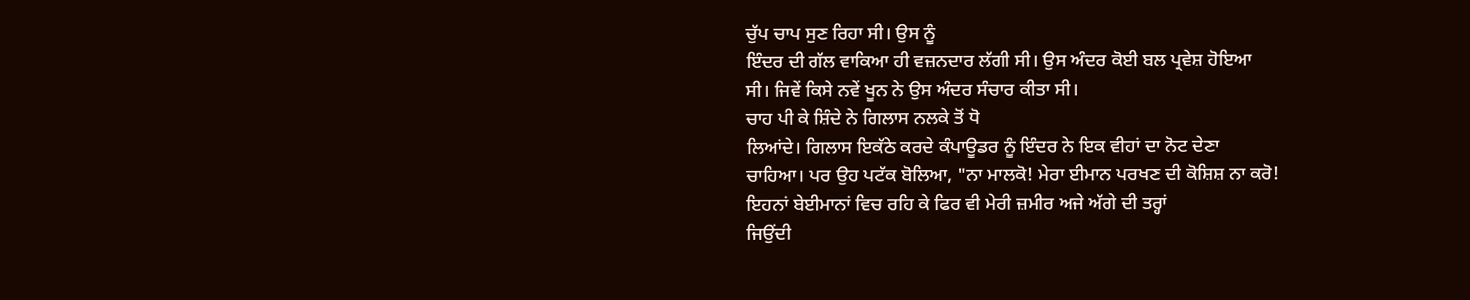ਚੁੱਪ ਚਾਪ ਸੁਣ ਰਿਹਾ ਸੀ। ਉਸ ਨੂੰ
ਇੰਦਰ ਦੀ ਗੱਲ ਵਾਕਿਆ ਹੀ ਵਜ਼ਨਦਾਰ ਲੱਗੀ ਸੀ। ਉਸ ਅੰਦਰ ਕੋਈ ਬਲ ਪ੍ਰਵੇਸ਼ ਹੋਇਆ
ਸੀ। ਜਿਵੇਂ ਕਿਸੇ ਨਵੇਂ ਖੂਨ ਨੇ ਉਸ ਅੰਦਰ ਸੰਚਾਰ ਕੀਤਾ ਸੀ।
ਚਾਹ ਪੀ ਕੇ ਸ਼ਿੰਦੇ ਨੇ ਗਿਲਾਸ ਨਲਕੇ ਤੋਂ ਧੋ
ਲਿਆਂਦੇ। ਗਿਲਾਸ ਇਕੱਠੇ ਕਰਦੇ ਕੰਪਾਊਡਰ ਨੂੰ ਇੰਦਰ ਨੇ ਇਕ ਵੀਹਾਂ ਦਾ ਨੋਟ ਦੇਣਾ
ਚਾਹਿਆ। ਪਰ ਉਹ ਪਟੱਕ ਬੋਲਿਆ, "ਨਾ ਮਾਲਕੋ! ਮੇਰਾ ਈਮਾਨ ਪਰਖਣ ਦੀ ਕੋਸ਼ਿਸ਼ ਨਾ ਕਰੋ!
ਇਹਨਾਂ ਬੇਈਮਾਨਾਂ ਵਿਚ ਰਹਿ ਕੇ ਫਿਰ ਵੀ ਮੇਰੀ ਜ਼ਮੀਰ ਅਜੇ ਅੱਗੇ ਦੀ ਤਰ੍ਹਾਂ
ਜਿਉਂਦੀ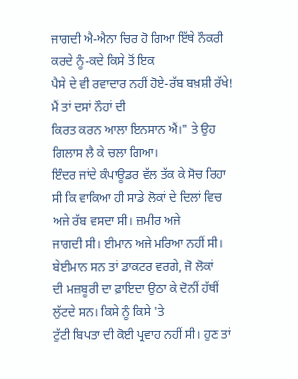ਜਾਗਦੀ ਐ-ਐਨਾ ਚਿਰ ਹੋ ਗਿਆ ਇੱਥੇ ਨੌਕਰੀ ਕਰਦੇ ਨੂੰ-ਕਦੇ ਕਿਸੇ ਤੋਂ ਇਕ
ਪੈਸੇ ਦੇ ਵੀ ਰਵਾਦਾਰ ਨਹੀਂ ਹੋਏ-ਰੱਬ ਬਖ਼ਸ਼ੀ ਰੱਖੇ! ਮੈਂ ਤਾਂ ਦਸਾਂ ਨੌਹਾਂ ਦੀ
ਕਿਰਤ ਕਰਨ ਆਲਾ ਇਨਸਾਨ ਐਂ।" ਤੇ ਉਹ ਗਿਲਾਸ ਲੈ ਕੇ ਚਲਾ ਗਿਆ।
ਇੰਦਰ ਜਾਂਦੇ ਕੰਪਾਊਡਰ ਵੱਲ ਤੱਕ ਕੇ ਸੋਚ ਰਿਹਾ
ਸੀ ਕਿ ਵਾਕਿਆ ਹੀ ਸਾਡੇ ਲੋਕਾਂ ਦੇ ਦਿਲਾਂ ਵਿਚ ਅਜੇ ਰੱਬ ਵਸਦਾ ਸੀ। ਜ਼ਮੀਰ ਅਜੇ
ਜਾਗਦੀ ਸੀ। ਈਮਾਨ ਅਜੇ ਮਰਿਆ ਨਹੀਂ ਸੀ। ਬੇਈਮਾਨ ਸਨ ਤਾਂ ਡਾਕਟਰ ਵਰਗੇ, ਜੋ ਲੋਕਾਂ
ਦੀ ਮਜ਼ਬੂਰੀ ਦਾ ਫ਼ਾਇਦਾ ਉਠਾ ਕੇ ਦੋਨੀਂ ਹੱਥੀਂ ਲੁੱਟਦੇ ਸਨ। ਕਿਸੇ ਨੂੰ ਕਿਸੇ 'ਤੇ
ਟੁੱਟੀ ਬਿਪਤਾ ਦੀ ਕੋਈ ਪ੍ਰਵਾਹ ਨਹੀਂ ਸੀ। ਹੁਣ ਤਾਂ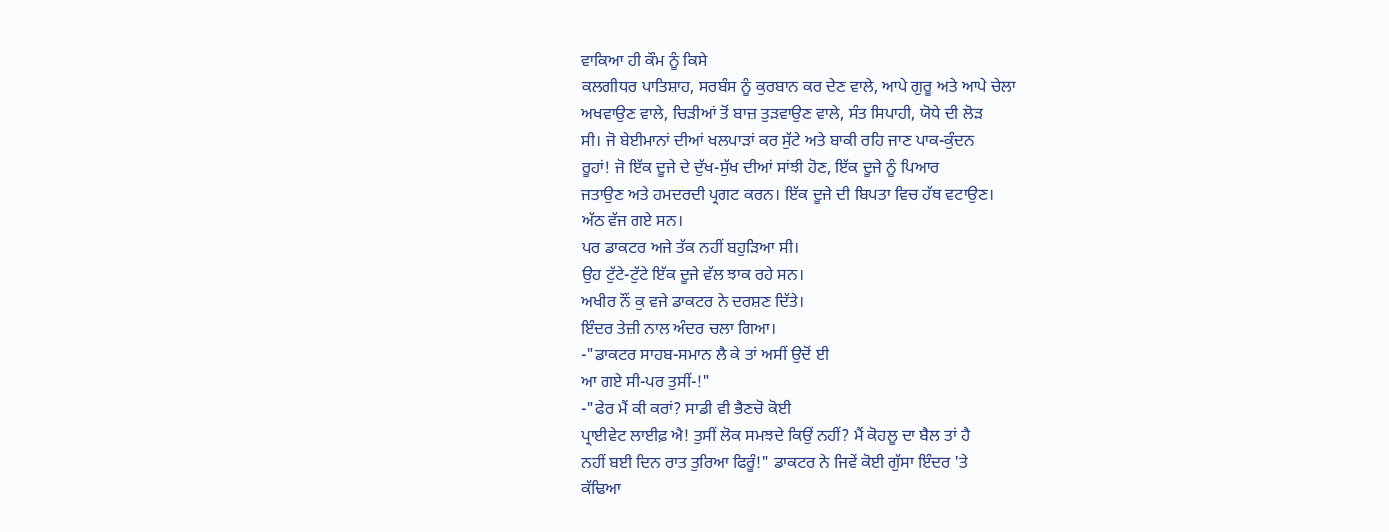ਵਾਕਿਆ ਹੀ ਕੌਮ ਨੂੰ ਕਿਸੇ
ਕਲਗੀਧਰ ਪਾਤਿਸ਼ਾਹ, ਸਰਬੰਸ ਨੂੰ ਕੁਰਬਾਨ ਕਰ ਦੇਣ ਵਾਲੇ, ਆਪੇ ਗੁਰੂ ਅਤੇ ਆਪੇ ਚੇਲਾ
ਅਖਵਾਉਣ ਵਾਲੇ, ਚਿੜੀਆਂ ਤੋਂ ਬਾਜ਼ ਤੁੜਵਾਉਣ ਵਾਲੇ, ਸੰਤ ਸਿਪਾਹੀ, ਯੋਧੇ ਦੀ ਲੋੜ
ਸੀ। ਜੋ ਬੇਈਮਾਨਾਂ ਦੀਆਂ ਖਲਪਾੜਾਂ ਕਰ ਸੁੱਟੇ ਅਤੇ ਬਾਕੀ ਰਹਿ ਜਾਣ ਪਾਕ-ਕੁੰਦਨ
ਰੂਹਾਂ! ਜੋ ਇੱਕ ਦੂਜੇ ਦੇ ਦੁੱਖ-ਸੁੱਖ ਦੀਆਂ ਸਾਂਝੀ ਹੋਣ, ਇੱਕ ਦੂਜੇ ਨੂੰ ਪਿਆਰ
ਜਤਾਉਣ ਅਤੇ ਹਮਦਰਦੀ ਪ੍ਰਗਟ ਕਰਨ। ਇੱਕ ਦੂਜੇ ਦੀ ਬਿਪਤਾ ਵਿਚ ਹੱਥ ਵਟਾਉਣ।
ਅੱਠ ਵੱਜ ਗਏ ਸਨ।
ਪਰ ਡਾਕਟਰ ਅਜੇ ਤੱਕ ਨਹੀਂ ਬਹੁੜਿਆ ਸੀ।
ਉਹ ਟੁੱਟੇ-ਟੁੱਟੇ ਇੱਕ ਦੂਜੇ ਵੱਲ ਝਾਕ ਰਹੇ ਸਨ।
ਅਖੀਰ ਨੌਂ ਕੁ ਵਜੇ ਡਾਕਟਰ ਨੇ ਦਰਸ਼ਣ ਦਿੱਤੇ।
ਇੰਦਰ ਤੇਜ਼ੀ ਨਾਲ ਅੰਦਰ ਚਲਾ ਗਿਆ।
-"ਡਾਕਟਰ ਸਾਹਬ-ਸਮਾਨ ਲੈ ਕੇ ਤਾਂ ਅਸੀਂ ਉਦੋਂ ਈ
ਆ ਗਏ ਸੀ-ਪਰ ਤੁਸੀਂ-!"
-"ਫੇਰ ਮੈਂ ਕੀ ਕਰਾਂ? ਸਾਡੀ ਵੀ ਭੈਣਚੋ ਕੋਈ
ਪ੍ਰਾਈਵੇਟ ਲਾਈਫ਼ ਐ! ਤੁਸੀਂ ਲੋਕ ਸਮਝਦੇ ਕਿਉਂ ਨਹੀਂ? ਮੈਂ ਕੋਹਲੂ ਦਾ ਬੈਲ ਤਾਂ ਹੈ
ਨਹੀਂ ਬਈ ਦਿਨ ਰਾਤ ਤੁਰਿਆ ਫਿਰੂੰ!" ਡਾਕਟਰ ਨੇ ਜਿਵੇਂ ਕੋਈ ਗੁੱਸਾ ਇੰਦਰ 'ਤੇ
ਕੱਢਿਆ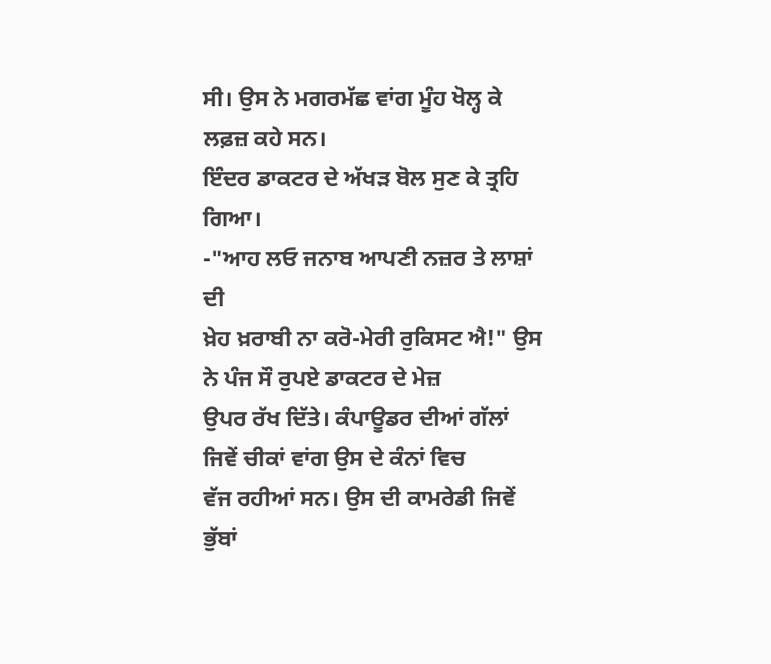ਸੀ। ਉਸ ਨੇ ਮਗਰਮੱਛ ਵਾਂਗ ਮੂੰਹ ਖੋਲ੍ਹ ਕੇ ਲਫ਼ਜ਼ ਕਹੇ ਸਨ।
ਇੰਦਰ ਡਾਕਟਰ ਦੇ ਅੱਖੜ ਬੋਲ ਸੁਣ ਕੇ ਤ੍ਰਹਿ
ਗਿਆ।
-"ਆਹ ਲਓ ਜਨਾਬ ਆਪਣੀ ਨਜ਼ਰ ਤੇ ਲਾਸ਼ਾਂ ਦੀ
ਖ਼ੇਹ ਖ਼ਰਾਬੀ ਨਾ ਕਰੋ-ਮੇਰੀ ਰੁਕਿਸਟ ਐ!" ਉਸ ਨੇ ਪੰਜ ਸੌ ਰੁਪਏ ਡਾਕਟਰ ਦੇ ਮੇਜ਼
ਉਪਰ ਰੱਖ ਦਿੱਤੇ। ਕੰਪਾਊਡਰ ਦੀਆਂ ਗੱਲਾਂ ਜਿਵੇਂ ਚੀਕਾਂ ਵਾਂਗ ਉਸ ਦੇ ਕੰਨਾਂ ਵਿਚ
ਵੱਜ ਰਹੀਆਂ ਸਨ। ਉਸ ਦੀ ਕਾਮਰੇਡੀ ਜਿਵੇਂ ਭੁੱਬਾਂ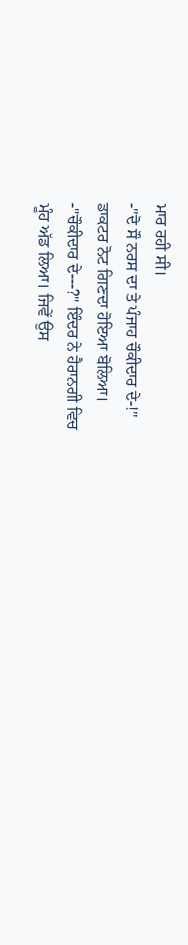ਮਾਰ ਰਹੀ ਸੀ।
-"ਦੋ ਸੌ ਨਰਸ ਦਾ ਤੇ ਪੰਜਾਹ ਚੌਕੀਦਾਰ ਦੇ-!"
ਡਾਕਟਰ ਨੋਟ ਗਿਣਦਾ ਹੋਇਆ ਬੋਲਿਆ।
-"ਚੌਕੀਦਾਰ ਦੇ---?" ਇੰਦਰ ਨੇ ਹੈਰਾਨਗੀ ਵਿਚ
ਮੂੰਹ ਅੱਡ ਲਿਆ। ਜਿਵੇਂ ਉਸ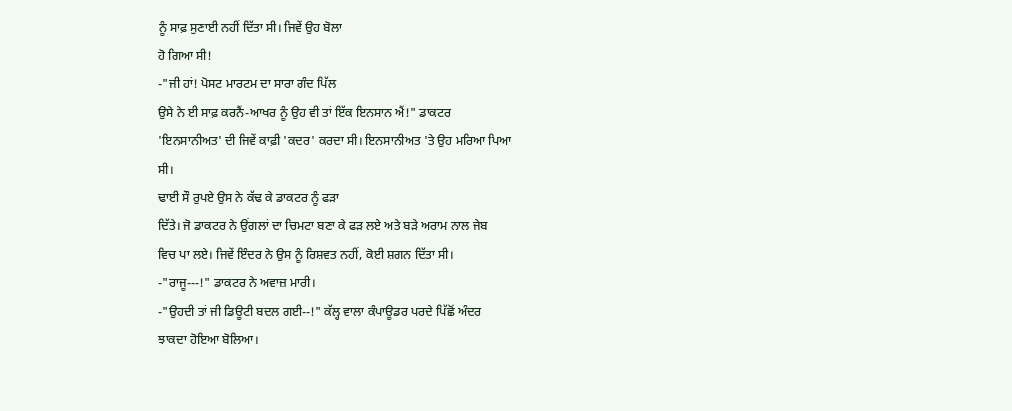ਨੂੰ ਸਾਫ਼ ਸੁਣਾਈ ਨਹੀਂ ਦਿੱਤਾ ਸੀ। ਜਿਵੇਂ ਉਹ ਬੋਲਾ
ਹੋ ਗਿਆ ਸੀ!
-"ਜੀ ਹਾਂ! ਪੋਸਟ ਮਾਰਟਮ ਦਾ ਸਾਰਾ ਗੰਦ ਪਿੱਲ
ਉਸੇ ਨੇ ਈ ਸਾਫ਼ ਕਰਨੈਂ-ਆਖਰ ਨੂੰ ਉਹ ਵੀ ਤਾਂ ਇੱਕ ਇਨਸਾਨ ਐਂ!" ਡਾਕਟਰ
'ਇਨਸਾਨੀਅਤ' ਦੀ ਜਿਵੇਂ ਕਾਫ਼ੀ 'ਕਦਰ' ਕਰਦਾ ਸੀ। ਇਨਸਾਨੀਅਤ 'ਤੇ ਉਹ ਮਰਿਆ ਪਿਆ
ਸੀ।
ਢਾਈ ਸੌ ਰੁਪਏ ਉਸ ਨੇ ਕੱਢ ਕੇ ਡਾਕਟਰ ਨੂੰ ਫੜਾ
ਦਿੱਤੇ। ਜੋ ਡਾਕਟਰ ਨੇ ਉਂਗਲਾਂ ਦਾ ਚਿਮਟਾ ਬਣਾ ਕੇ ਫੜ ਲਏ ਅਤੇ ਬੜੇ ਅਰਾਮ ਨਾਲ ਜੇਬ
ਵਿਚ ਪਾ ਲਏ। ਜਿਵੇਂ ਇੰਦਰ ਨੇ ਉਸ ਨੂੰ ਰਿਸ਼ਵਤ ਨਹੀਂ, ਕੋਈ ਸ਼ਗਨ ਦਿੱਤਾ ਸੀ।
-"ਰਾਜੂ---!" ਡਾਕਟਰ ਨੇ ਅਵਾਜ਼ ਮਾਰੀ।
-"ਉਹਦੀ ਤਾਂ ਜੀ ਡਿਊਟੀ ਬਦਲ ਗਈ--!" ਕੱਲ੍ਹ ਵਾਲਾ ਕੰਪਾਊਡਰ ਪਰਦੇ ਪਿੱਛੋਂ ਅੰਦਰ
ਝਾਕਦਾ ਹੋਇਆ ਬੋਲਿਆ।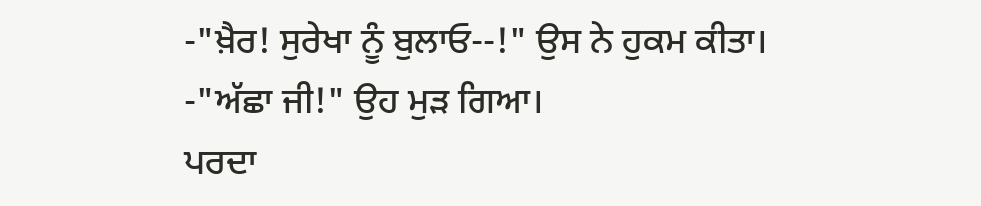-"ਖ਼ੈਰ! ਸੁਰੇਖਾ ਨੂੰ ਬੁਲਾਓ--!" ਉਸ ਨੇ ਹੁਕਮ ਕੀਤਾ।
-"ਅੱਛਾ ਜੀ!" ਉਹ ਮੁੜ ਗਿਆ।
ਪਰਦਾ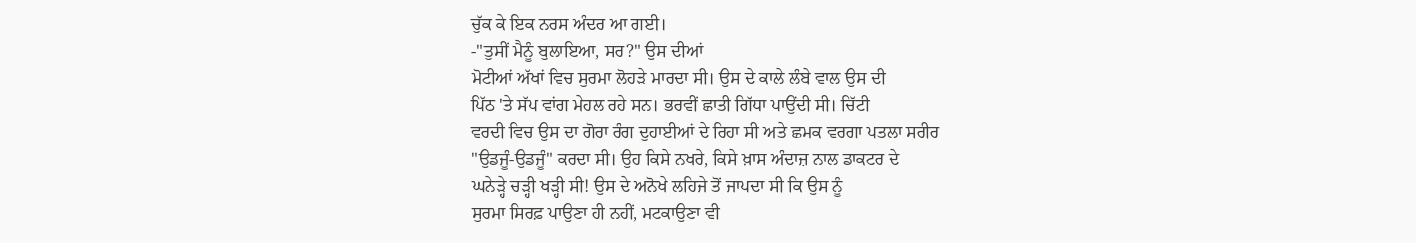ਚੁੱਕ ਕੇ ਇਕ ਨਰਸ ਅੰਦਰ ਆ ਗਈ।
-"ਤੁਸੀਂ ਮੈਨੂੰ ਬੁਲਾਇਆ, ਸਰ?" ਉਸ ਦੀਆਂ
ਮੋਟੀਆਂ ਅੱਖਾਂ ਵਿਚ ਸੁਰਮਾ ਲੋਹੜੇ ਮਾਰਦਾ ਸੀ। ਉਸ ਦੇ ਕਾਲੇ ਲੰਬੇ ਵਾਲ ਉਸ ਦੀ
ਪਿੱਠ 'ਤੇ ਸੱਪ ਵਾਂਗ ਮੇਹਲ ਰਹੇ ਸਨ। ਭਰਵੀਂ ਛਾਤੀ ਗਿੱਧਾ ਪਾਉਂਦੀ ਸੀ। ਚਿੱਟੀ
ਵਰਦੀ ਵਿਚ ਉਸ ਦਾ ਗੋਰਾ ਰੰਗ ਦੁਹਾਈਆਂ ਦੇ ਰਿਹਾ ਸੀ ਅਤੇ ਛਮਕ ਵਰਗਾ ਪਤਲਾ ਸਰੀਰ
"ਉਡਜੂੰ-ਉਡਜੂੰ" ਕਰਦਾ ਸੀ। ਉਹ ਕਿਸੇ ਨਖਰੇ, ਕਿਸੇ ਖ਼ਾਸ ਅੰਦਾਜ਼ ਨਾਲ ਡਾਕਟਰ ਦੇ
ਘਨੇੜ੍ਹੇ ਚੜ੍ਹੀ ਖੜ੍ਹੀ ਸੀ! ਉਸ ਦੇ ਅਨੋਖੇ ਲਹਿਜੇ ਤੋਂ ਜਾਪਦਾ ਸੀ ਕਿ ਉਸ ਨੂੰ
ਸੁਰਮਾ ਸਿਰਫ਼ ਪਾਉਣਾ ਹੀ ਨਹੀਂ, ਮਟਕਾਉਣਾ ਵੀ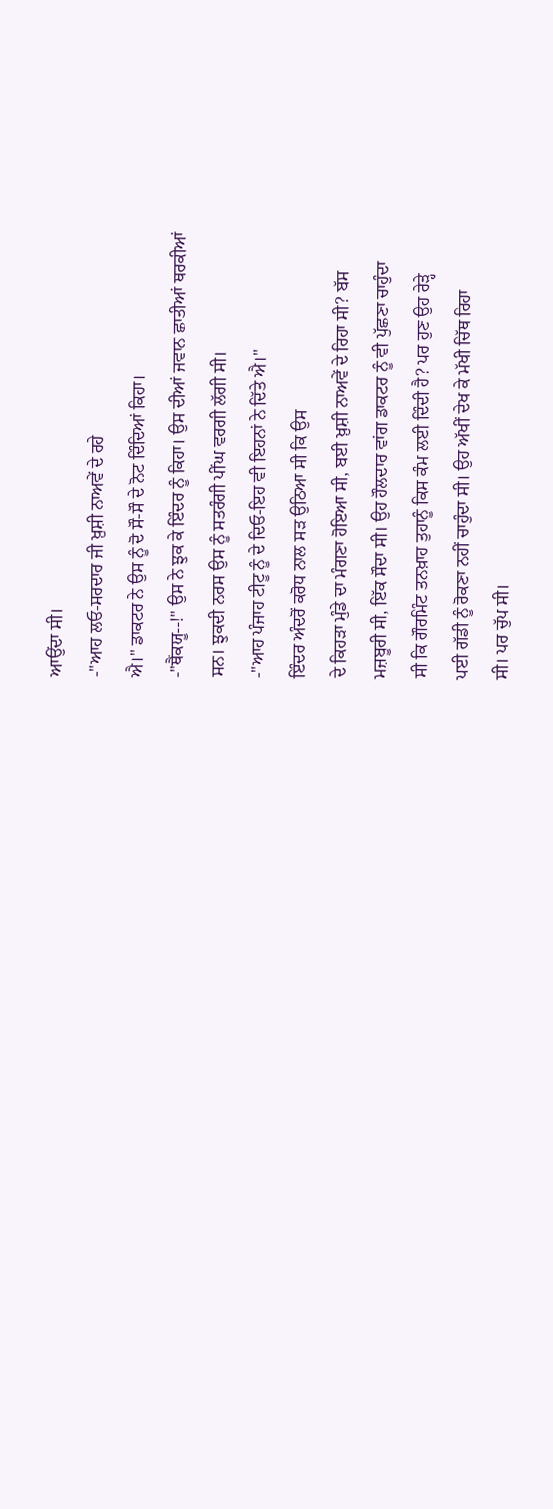ਆਉਂਦਾ ਸੀ।
-"ਆਹ ਲਓ-ਸਰਦਾਰ ਜੀ ਖ਼ੁਸ਼ੀ ਨਾਅਵੇਂ ਦੇ ਰਹੇ
ਐ।" ਡਾਕਟਰ ਨੇ ਉਸ ਨੂੰ ਦੋ ਸੌ-ਸੌ ਦੇ ਨੋਟ ਦਿੰਦਿਆਂ ਕਿਹਾ।
-"ਥੈਂਕਯੂ--!" ਉਸ ਨੇ ਝੁਕ ਕੇ ਇੰਦਰ ਨੂੰ ਕਿਹਾ। ਉਸ ਦੀਆਂ ਜਵਾਨ ਛਾਤੀਆਂ ਥਰਕੀਆਂ
ਸਨ। ਝੁਕਦੀ ਨਰਸ ਉਸ ਨੂੰ ਸਤਰੰਗੀ ਪੀਂਘ ਵਰਗੀ ਲੱਗੀ ਸੀ।
-"ਆਹ ਪੰਜਾਹ ਟੀਟੂ ਨੂੰ ਦੇ ਦਿਓ-ਇਹ ਵੀ ਇਹਨਾਂ ਨੇ ਦਿੱਤੇ ਐ।"
ਇੰਦਰ ਅੰਦਰੋਂ ਕਰੋਧ ਨਾਲ ਸੜ ਉਠਿਆ ਸੀ ਕਿ ਉਸ
ਦੇ ਕਿਹੜਾ ਮੁੰਡੇ ਦਾ ਮੰਗਣਾ ਹੋਇਆ ਸੀ, ਬਈ ਖ਼ੁਸ਼ੀ ਨਾਅਵੇਂ ਦੇ ਰਿਹਾ ਸੀ? ਬੱਸ
ਮਜ਼ਬੂਰੀ ਸੀ, ਇੱਕ ਸੌਦਾ ਸੀ। ਉਹ ਹੌਲਦਾਰ ਵਾਂਗ ਡਾਕਟਰ ਨੂੰ ਵੀ ਪੁੱਛਣਾ ਚਾਹੁੰਦਾ
ਸੀ ਕਿ ਗੌਰਮਿੰਟ ਤਨਖ਼ਾਹ ਤੁਹਾਨੂੰ ਕਿਸ ਕੰਮ ਲਈ ਦਿੰਦੀ ਹੈ? ਪਰ ਹੁਣ ਉਹ ਰੇੜ੍ਹੇ
ਪਈ ਗੱਡੀ ਨੂੰ ਰੋਕਣਾ ਨਹੀਂ ਚਾਹੁੰਦਾ ਸੀ। ਉਹ ਅੱਖੀਂ ਦੇਖ ਕੇ ਮੱਖੀ ਚਿੱਥ ਰਿਹਾ
ਸੀ। ਪਰ ਚੁੱਪ ਸੀ।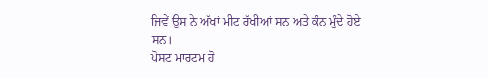ਜਿਵੇਂ ਉਸ ਨੇ ਅੱਖਾਂ ਮੀਟ ਰੱਖੀਆਂ ਸਨ ਅਤੇ ਕੰਨ ਮੁੰਦੇ ਹੋਏ
ਸਨ।
ਪੋਸਟ ਮਾਰਟਮ ਹੋ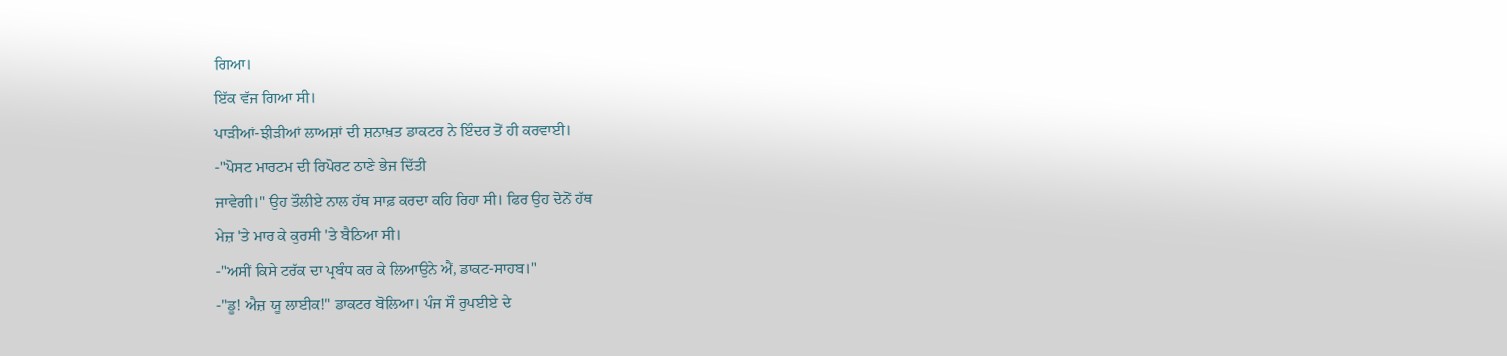ਗਿਆ।
ਇੱਕ ਵੱਜ ਗਿਆ ਸੀ।
ਪਾੜੀਆਂ-ਝੀੜੀਆਂ ਲਾਅਸ਼ਾਂ ਦੀ ਸ਼ਨਾਖ਼ਤ ਡਾਕਟਰ ਨੇ ਇੰਦਰ ਤੋਂ ਹੀ ਕਰਵਾਈ।
-"ਪੋਸਟ ਮਾਰਟਮ ਦੀ ਰਿਪੋਰਟ ਠਾਣੇ ਭੇਜ ਦਿੱਤੀ
ਜਾਵੇਗੀ।" ਉਹ ਤੌਲੀਏ ਨਾਲ ਹੱਥ ਸਾਫ਼ ਕਰਦਾ ਕਹਿ ਰਿਹਾ ਸੀ। ਫਿਰ ਉਹ ਦੋਨੋਂ ਹੱਥ
ਮੇਜ਼ 'ਤੇ ਮਾਰ ਕੇ ਕੁਰਸੀ 'ਤੇ ਬੈਠਿਆ ਸੀ।
-"ਅਸੀਂ ਕਿਸੇ ਟਰੱਕ ਦਾ ਪ੍ਰਬੰਧ ਕਰ ਕੇ ਲਿਆਉਨੇ ਐਂ, ਡਾਕਟ-ਸਾਹਬ।"
-"ਡੂ! ਐਜ਼ ਯੂ ਲਾਈਕ!" ਡਾਕਟਰ ਬੋਲਿਆ। ਪੰਜ ਸੌ ਰੁਪਈਏ ਦੇ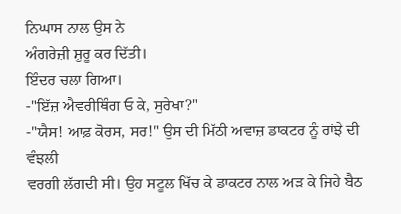ਨਿਘਾਸ ਨਾਲ ਉਸ ਨੇ
ਅੰਗਰੇਜ਼ੀ ਸ਼ੁਰੂ ਕਰ ਦਿੱਤੀ।
ਇੰਦਰ ਚਲਾ ਗਿਆ।
-"ਇੱਜ਼ ਐਵਰੀਥਿੰਗ ਓ ਕੇ, ਸੁਰੇਖਾ?"
-"ਯੈਸ! ਆਫ਼ ਕੋਰਸ, ਸਰ!" ਉਸ ਦੀ ਮਿੱਠੀ ਅਵਾਜ਼ ਡਾਕਟਰ ਨੂੰ ਰਾਂਝੇ ਦੀ ਵੰਝਲੀ
ਵਰਗੀ ਲੱਗਦੀ ਸੀ। ਉਹ ਸਟੂਲ ਖਿੱਚ ਕੇ ਡਾਕਟਰ ਨਾਲ ਅੜ ਕੇ ਜਿਹੇ ਬੈਠ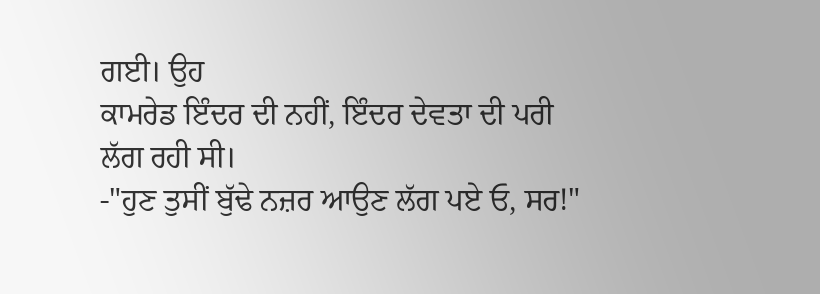ਗਈ। ਉਹ
ਕਾਮਰੇਡ ਇੰਦਰ ਦੀ ਨਹੀਂ, ਇੰਦਰ ਦੇਵਤਾ ਦੀ ਪਰੀ ਲੱਗ ਰਹੀ ਸੀ।
-"ਹੁਣ ਤੁਸੀਂ ਬੁੱਢੇ ਨਜ਼ਰ ਆਉਣ ਲੱਗ ਪਏ ਓ, ਸਰ!"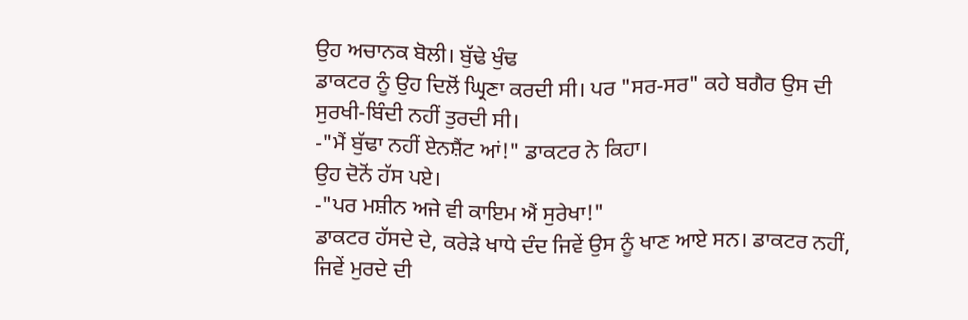ਉਹ ਅਚਾਨਕ ਬੋਲੀ। ਬੁੱਢੇ ਖੁੰਢ
ਡਾਕਟਰ ਨੂੰ ਉਹ ਦਿਲੋਂ ਘ੍ਰਿਣਾ ਕਰਦੀ ਸੀ। ਪਰ "ਸਰ-ਸਰ" ਕਹੇ ਬਗੈਰ ਉਸ ਦੀ
ਸੁਰਖੀ-ਬਿੰਦੀ ਨਹੀਂ ਤੁਰਦੀ ਸੀ।
-"ਮੈਂ ਬੁੱਢਾ ਨਹੀਂ ਏਨਸ਼ੈਂਟ ਆਂ!" ਡਾਕਟਰ ਨੇ ਕਿਹਾ।
ਉਹ ਦੋਨੋਂ ਹੱਸ ਪਏ।
-"ਪਰ ਮਸ਼ੀਨ ਅਜੇ ਵੀ ਕਾਇਮ ਐਂ ਸੁਰੇਖਾ!"
ਡਾਕਟਰ ਹੱਸਦੇ ਦੇ, ਕਰੇੜੇ ਖਾਧੇ ਦੰਦ ਜਿਵੇਂ ਉਸ ਨੂੰ ਖਾਣ ਆਏ ਸਨ। ਡਾਕਟਰ ਨਹੀਂ,
ਜਿਵੇਂ ਮੁਰਦੇ ਦੀ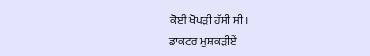ਕੋਈ ਖੋਪੜੀ ਹੱਸੀ ਸੀ।
ਡਾਕਟਰ ਮੁਸ਼ਕੜੀਏਂ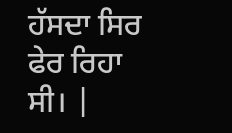ਹੱਸਦਾ ਸਿਰ ਫੇਰ ਰਿਹਾ ਸੀ। |